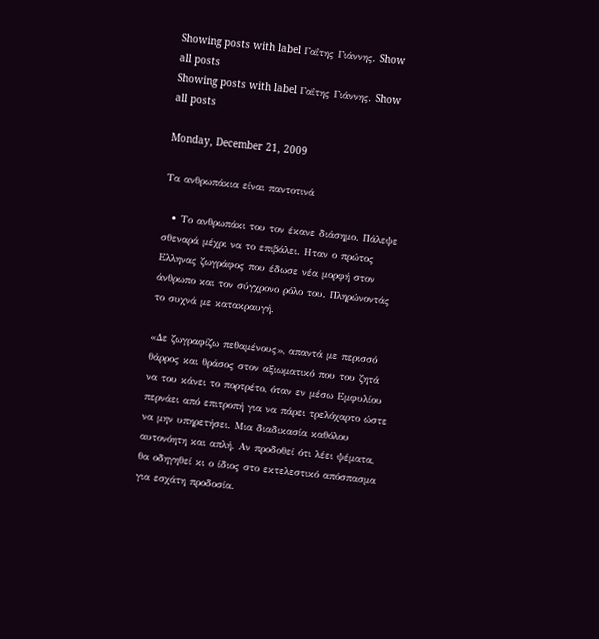Showing posts with label Γαΐτης Γιάννης. Show all posts
Showing posts with label Γαΐτης Γιάννης. Show all posts

Monday, December 21, 2009

Τα ανθρωπάκια είναι παντοτινά

  • Το ανθρωπάκι του τον έκανε διάσημο. Πάλεψε σθεναρά μέχρι να το επιβάλει. Hταν ο πρώτος Ελληνας ζωγράφος που έδωσε νέα μορφή στον άνθρωπο και τον σύγχρονο ρόλο του. Πληρώνοντάς το συχνά με κατακραυγή.

«Δε ζωγραφίζω πεθαμένους», απαντά με περισσό θάρρος και θράσος στον αξιωματικό που του ζητά να του κάνει το πορτρέτο, όταν εν μέσω Εμφυλίου περνάει από επιτροπή για να πάρει τρελόχαρτο ώστε να μην υπηρετήσει. Μια διαδικασία καθόλου αυτονόητη και απλή. Αν προδοθεί ότι λέει ψέματα, θα οδηγηθεί κι ο ίδιος στο εκτελεστικό απόσπασμα για εσχάτη προδοσία.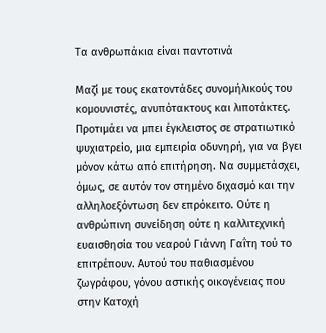Τα ανθρωπάκια είναι παντοτινά

Μαζί με τους εκατοντάδες συνομήλικούς του κομουνιστές, ανυπότακτους και λιποτάκτες. Προτιμάει να μπει έγκλειστος σε στρατιωτικό ψυχιατρείο, μια εμπειρία οδυνηρή, για να βγει μόνον κάτω από επιτήρηση. Να συμμετάσχει, όμως, σε αυτόν τον στημένο διχασμό και την αλληλοεξόντωση δεν επρόκειτο. Ούτε η ανθρώπινη συνείδηση ούτε η καλλιτεχνική ευαισθησία του νεαρού Γιάννη Γαΐτη τού το επιτρέπουν. Αυτού του παθιασμένου ζωγράφου, γόνου αστικής οικογένειας που στην Κατοχή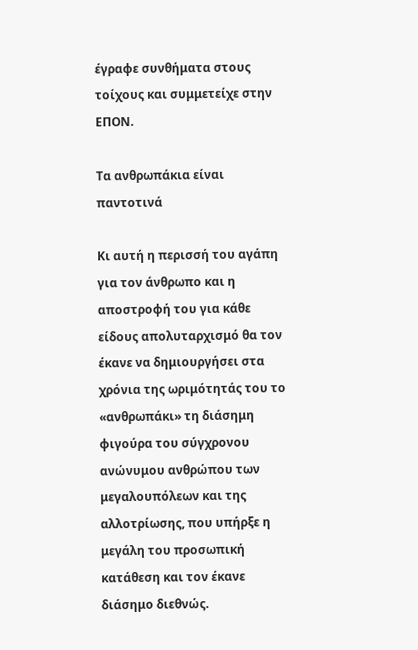έγραφε συνθήματα στους τοίχους και συμμετείχε στην ΕΠΟΝ.

Τα ανθρωπάκια είναι παντοτινά

Κι αυτή η περισσή του αγάπη για τον άνθρωπο και η αποστροφή του για κάθε είδους απολυταρχισμό θα τον έκανε να δημιουργήσει στα χρόνια της ωριμότητάς του το «ανθρωπάκι» τη διάσημη φιγούρα του σύγχρονου ανώνυμου ανθρώπου των μεγαλουπόλεων και της αλλοτρίωσης, που υπήρξε η μεγάλη του προσωπική κατάθεση και τον έκανε διάσημο διεθνώς.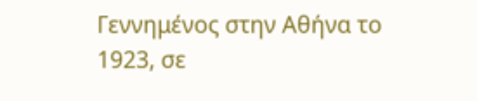Γεννημένος στην Αθήνα το 1923, σε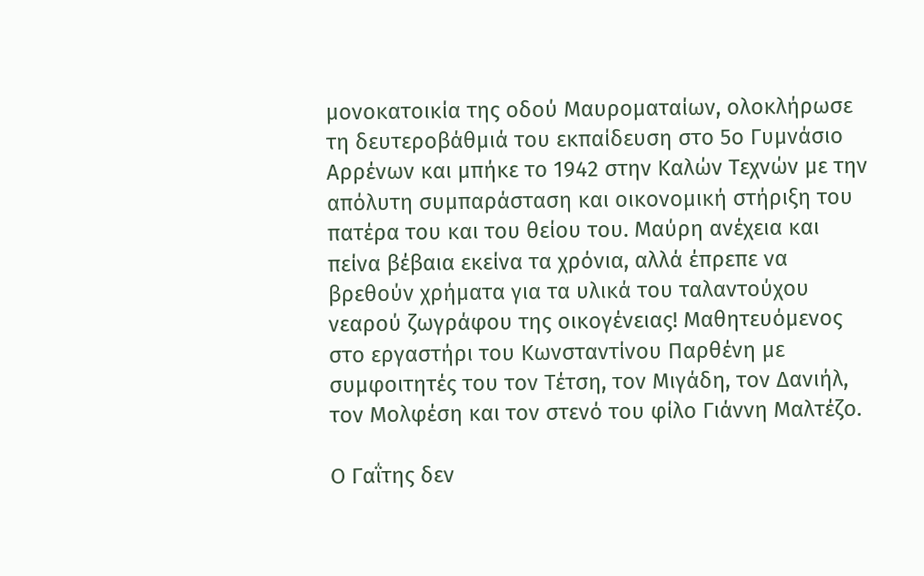μονοκατοικία της οδού Μαυροματαίων, ολοκλήρωσε τη δευτεροβάθμιά του εκπαίδευση στο 5ο Γυμνάσιο Αρρένων και μπήκε το 1942 στην Καλών Τεχνών με την απόλυτη συμπαράσταση και οικονομική στήριξη του πατέρα του και του θείου του. Μαύρη ανέχεια και πείνα βέβαια εκείνα τα χρόνια, αλλά έπρεπε να βρεθούν χρήματα για τα υλικά του ταλαντούχου νεαρού ζωγράφου της οικογένειας! Μαθητευόμενος στο εργαστήρι του Κωνσταντίνου Παρθένη με συμφοιτητές του τον Τέτση, τον Μιγάδη, τον Δανιήλ, τον Μολφέση και τον στενό του φίλο Γιάννη Μαλτέζο.

Ο Γαΐτης δεν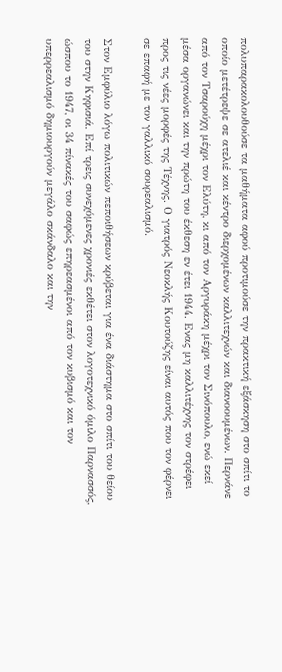πολυπαρακολουθούσε τα μαθήματα αφού προτιμούσε την πρακτική εξάσκηση στο σπίτι το οποίο μετέτρεψε σε ατελιέ και κέντρο διερχομένων καλλιτεχνών και διανοουμένων. Περνάνε από τον Τσαρούχη μέχρι τον Ελύτη, κι από τον Αργυράκη μέχρι τον Σινόπουλο, ενώ εκεί μέσα οργανώνει και την πρώτη του έκθεση εν έτει 1944. Ενας μη καλλιτέχνης τον στρέφει προς τις νέες μορφές της Τέχνης. Ο γιατρός Νεοκλής Κουτούζης είναι αυτός που τον φέρνει σε επαφή με τον γαλλικό σουρεαλισμό.

Στον Εμφύλιο λόγω πολιτικών πεποιθήσεων κρύβεται για ένα διάστημα στο σπίτι του θείου του στην Κηφισιά. Επί τρεις συνεχόμενες χρονιές εκθέτει στον λογοτεχνικό όμιλο Παρνασσός, ώσπου το 1947, οι 34 πίνακές του σαφώς επηρεασμένοι από τον κυβισμό και τον υπερρεαλισμό δημιουργούν μεγάλο σκάνδαλο και την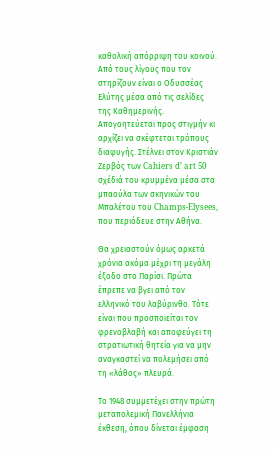καθολική απόρριψη του κοινού. Από τους λίγους που τον στηρίζουν είναι ο Οδυσσέας Ελύτης μέσα από τις σελίδες της Καθημερινής. Απογοητεύεται προς στιγμήν κι αρχίζει να σκέφτεται τρόπους διαφυγής. Στέλνει στον Κριστιάν Ζερβός των Cahiers d’ art 50 σχέδιά του κρυμμένα μέσα στα μπαούλα των σκηνικών του Μπαλέτου του Champs-Elysees, που περιόδευε στην Αθήνα.

Θα χρειαστούν όμως αρκετά χρόνια ακόμα μέχρι τη μεγάλη έξοδο στο Παρίσι. Πρώτα έπρεπε να βγει από τον ελληνικό του λαβύρινθο. Τότε είναι που προσποιείται τον φρενοβλαβή και αποφεύγει τη στρατιωτική θητεία για να μην αναγκαστεί να πολεμήσει από τη «λάθος» πλευρά.

Το 1948 συμμετέχει στην πρώτη μεταπολεμική Πανελλήνια έκθεση, όπου δίνεται έμφαση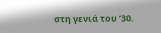στη γενιά του ’30.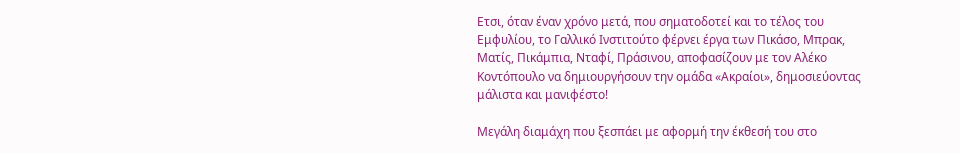Eτσι, όταν έναν χρόνο μετά, που σηματοδοτεί και το τέλος του Εμφυλίου, το Γαλλικό Ινστιτούτο φέρνει έργα των Πικάσο, Μπρακ, Ματίς, Πικάμπια, Νταφί, Πράσινου, αποφασίζουν με τον Αλέκο Κοντόπουλο να δημιουργήσουν την ομάδα «Ακραίοι», δημοσιεύοντας μάλιστα και μανιφέστο!

Μεγάλη διαμάχη που ξεσπάει με αφορμή την έκθεσή του στο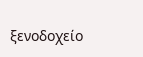ξενοδοχείο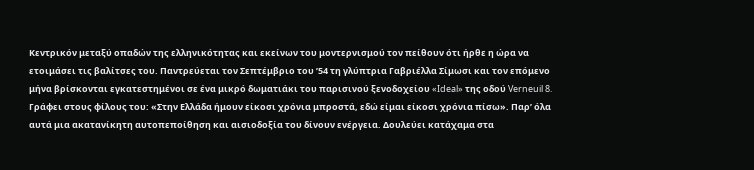Κεντρικόν μεταξύ οπαδών της ελληνικότητας και εκείνων του μοντερνισμού τον πείθουν ότι ήρθε η ώρα να ετοιμάσει τις βαλίτσες του. Παντρεύεται τον Σεπτέμβριο του ’54 τη γλύπτρια Γαβριέλλα Σίμωσι και τον επόμενο μήνα βρίσκονται εγκατεστημένοι σε ένα μικρό δωματιάκι του παρισινού ξενοδοχείου «Ideal» της οδού Verneuil 8. Γράφει στους φίλους του: «Στην Ελλάδα ήμουν είκοσι χρόνια μπροστά, εδώ είμαι είκοσι χρόνια πίσω». Παρ’ όλα αυτά μια ακατανίκητη αυτοπεποίθηση και αισιοδοξία του δίνουν ενέργεια. Δουλεύει κατάχαμα στα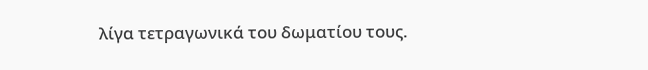λίγα τετραγωνικά του δωματίου τους.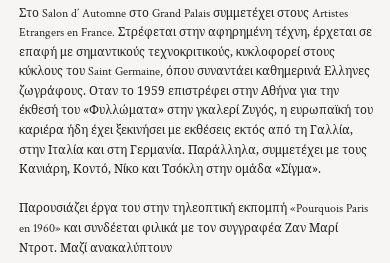Στο Salon d’ Automne στο Grand Palais συμμετέχει στους Artistes Etrangers en France. Στρέφεται στην αφηρημένη τέχνη, έρχεται σε επαφή με σημαντικούς τεχνοκριτικούς, κυκλοφορεί στους κύκλους του Saint Germaine, όπου συναντάει καθημερινά Ελληνες ζωγράφους. Οταν το 1959 επιστρέφει στην Αθήνα για την έκθεσή του «Φυλλώματα» στην γκαλερί Ζυγός, η ευρωπαϊκή του καριέρα ήδη έχει ξεκινήσει με εκθέσεις εκτός από τη Γαλλία, στην Ιταλία και στη Γερμανία. Παράλληλα, συμμετέχει με τους Κανιάρη, Κοντό, Νίκο και Τσόκλη στην ομάδα «Σίγμα».

Παρουσιάζει έργα του στην τηλεοπτική εκπομπή «Pourquois Paris en 1960» και συνδέεται φιλικά με τον συγγραφέα Ζαν Μαρί Ντροτ. Μαζί ανακαλύπτουν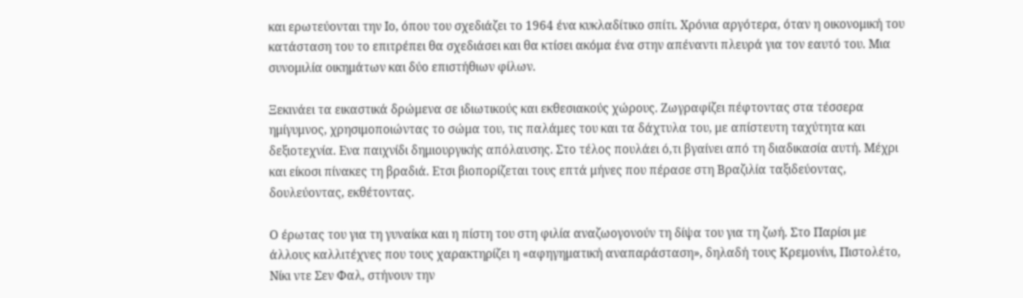και ερωτεύονται την Ιο, όπου του σχεδιάζει το 1964 ένα κυκλαδίτικο σπίτι. Χρόνια αργότερα, όταν η οικονομική του κατάσταση του το επιτρέπει θα σχεδιάσει και θα κτίσει ακόμα ένα στην απέναντι πλευρά για τον εαυτό του. Μια συνομιλία οικημάτων και δύο επιστήθιων φίλων.

Ξεκινάει τα εικαστικά δρώμενα σε ιδιωτικούς και εκθεσιακούς χώρους. Ζωγραφίζει πέφτοντας στα τέσσερα ημίγυμνος, χρησιμοποιώντας το σώμα του, τις παλάμες του και τα δάχτυλα του, με απίστευτη ταχύτητα και δεξιοτεχνία. Ενα παιχνίδι δημιουργικής απόλαυσης. Στο τέλος πουλάει ό,τι βγαίνει από τη διαδικασία αυτή. Μέχρι και είκοσι πίνακες τη βραδιά. Ετσι βιοπορίζεται τους επτά μήνες που πέρασε στη Βραζιλία ταξιδεύοντας, δουλεύοντας, εκθέτοντας.

Ο έρωτας του για τη γυναίκα και η πίστη του στη φιλία αναζωογονούν τη δίψα του για τη ζωή. Στο Παρίσι με άλλους καλλιτέχνες που τους χαρακτηρίζει η «αφηγηματική αναπαράσταση», δηλαδή τους Κρεμονίνι, Πιστολέτο, Νίκι ντε Σεν Φαλ, στήνουν την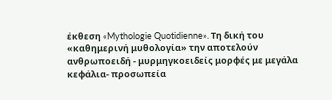έκθεση «Mythologie Quotidienne». Τη δική του «καθημερινή μυθολογία» την αποτελούν ανθρωποειδή - μυρμηγκοειδείς μορφές με μεγάλα κεφάλια- προσωπεία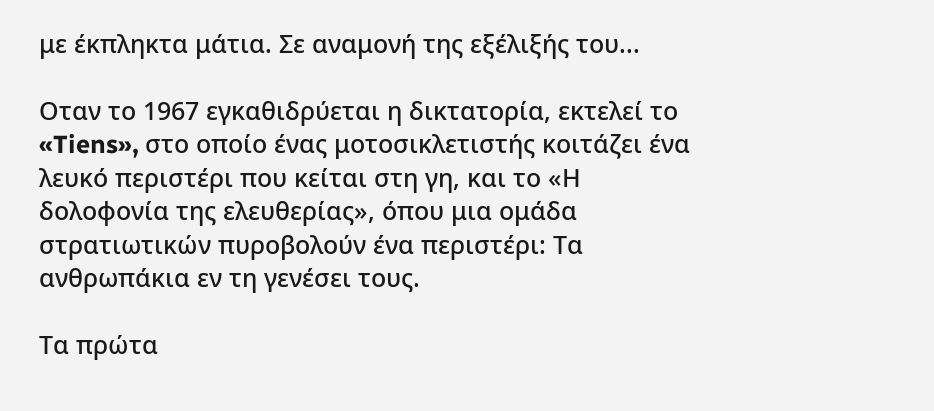με έκπληκτα μάτια. Σε αναμονή της εξέλιξής του...

Οταν το 1967 εγκαθιδρύεται η δικτατορία, εκτελεί το «Tiens», στο οποίο ένας μοτοσικλετιστής κοιτάζει ένα λευκό περιστέρι που κείται στη γη, και το «Η δολοφονία της ελευθερίας», όπου μια ομάδα στρατιωτικών πυροβολούν ένα περιστέρι: Τα ανθρωπάκια εν τη γενέσει τους.

Τα πρώτα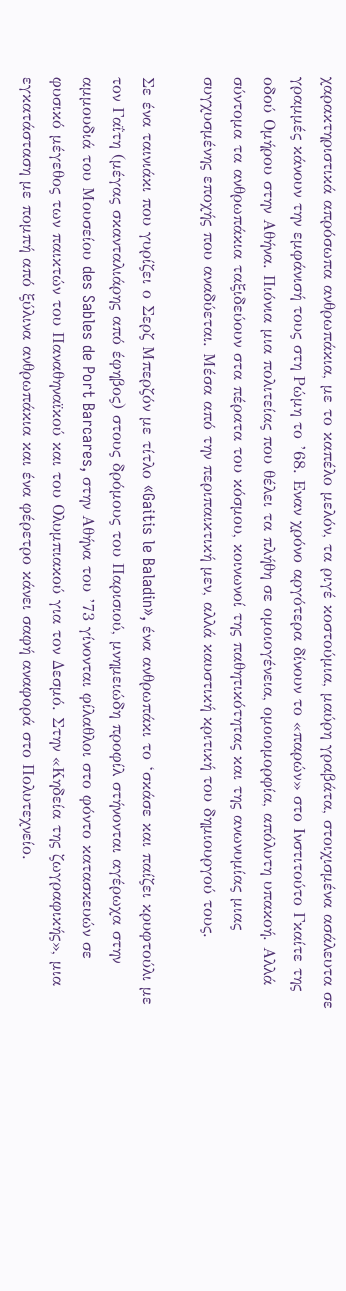χαρακτηριστικά απρόσωπα ανθρωπάκια, με το καπέλο μελόν, τα ριγέ κοστούμια, μαύρη γραβάτα, στοιχισμένα ασάλευτα σε γραμμές κάνουν την εμφάνισή τους στη Ρώμη το ’68. Εναν χρόνο αργότερα δίνουν το «παρών» στο Ινστιτούτο Γκαίτε της οδού Ομήρου στην Αθήνα. Πιόνια μια πολιτείας που θέλει τα πλήθη σε ομοιογένεια, ομοιομορφία, απόλυτη υπακοή. Αλλά σύντομα τα ανθρωπάκια ταξιδεύουν στα πέρατα του κόσμου, κοινωνοί της παθητικότητας και της ανωνυμίας μιας συγχυσμένης εποχής που αναδύεται. Μέσα από την περιπαικτική μεν, αλλά καυστική κριτική του δημιουργού τους.

Σε ένα ταινιάκι που γυρίζει ο Σερζ Μπερζόν με τίτλο «Gaitis le Baladin», ένα ανθρωπάκι το ‘σκάσε και παίζει κρυφτούλι με τον Γαΐτη (μέγας σκανταλιάρης από έφηβος) στους δρόμους του Παρισιού, μνημειώδη προφίλ στήνονται αγέρωχα στην αμμουδιά του Μουσείου des Sables de Port Barcares, στην Αθήνα του ’73 γίνονται φίλαθλοι στο φόντο κατασκευών σε φυσικό μέγεθος των παικτών του Παναθηναϊκού και του Ολυμπιακού για τον Δεσμό. Στην «Κηδεία της ζωγραφικής», μια εγκατάσταση με πομπή από ξύλινα ανθρωπάκια και ένα φέρετρο κάνει σαφή αναφορά στο Πολυτεχνείο.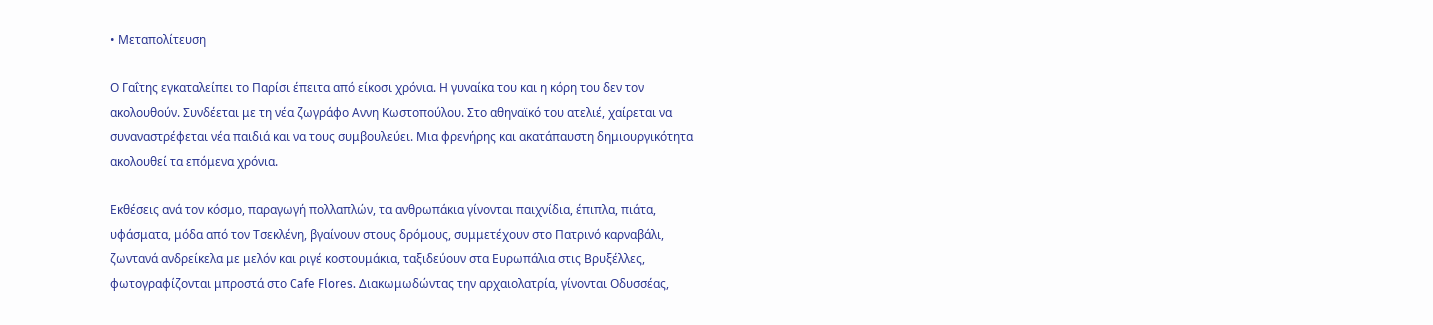• Μεταπολίτευση

Ο Γαΐτης εγκαταλείπει το Παρίσι έπειτα από είκοσι χρόνια. Η γυναίκα του και η κόρη του δεν τον ακολουθούν. Συνδέεται με τη νέα ζωγράφο Αννη Κωστοπούλου. Στο αθηναϊκό του ατελιέ, χαίρεται να συναναστρέφεται νέα παιδιά και να τους συμβουλεύει. Μια φρενήρης και ακατάπαυστη δημιουργικότητα ακολουθεί τα επόμενα χρόνια.

Εκθέσεις ανά τον κόσμο, παραγωγή πολλαπλών, τα ανθρωπάκια γίνονται παιχνίδια, έπιπλα, πιάτα, υφάσματα, μόδα από τον Τσεκλένη, βγαίνουν στους δρόμους, συμμετέχουν στο Πατρινό καρναβάλι, ζωντανά ανδρείκελα με μελόν και ριγέ κοστουμάκια, ταξιδεύουν στα Ευρωπάλια στις Βρυξέλλες, φωτογραφίζονται μπροστά στο Cafe Flores. Διακωμωδώντας την αρχαιολατρία, γίνονται Οδυσσέας,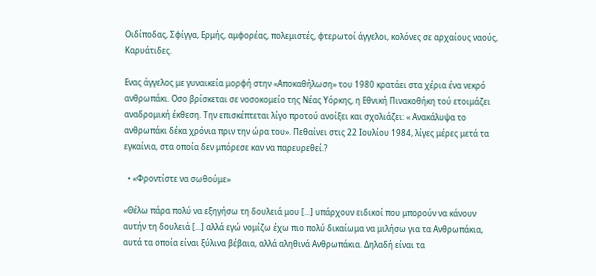Οιδίποδας, Σφίγγα, Ερμής, αμφορέας, πολεμιστές, φτερωτοί άγγελοι, κολόνες σε αρχαίους ναούς, Καρυάτιδες.

Ενας άγγελος με γυναικεία μορφή στην «Αποκαθήλωση» του 1980 κρατάει στα χέρια ένα νεκρό ανθρωπάκι. Οσο βρίσκεται σε νοσοκομείο της Νέας Υόρκης, η Εθνική Πινακοθήκη τού ετοιμάζει αναδρομική έκθεση. Την επισκέπτεται λίγο προτού ανοίξει και σχολιάζει: « Ανακάλυψα το ανθρωπάκι δέκα χρόνια πριν την ώρα του». Πεθαίνει στις 22 Ιουλίου 1984, λίγες μέρες μετά τα εγκαίνια, στα οποία δεν μπόρεσε καν να παρευρεθεί.?

  • «Φροντίστε να σωθούμε»

«Θέλω πάρα πολύ να εξηγήσω τη δουλειά μου [...] υπάρχουν ειδικοί που μπορούν να κάνουν αυτήν τη δουλειά [...] αλλά εγώ νομίζω έχω πιο πολύ δικαίωμα να μιλήσω για τα Ανθρωπάκια, αυτά τα οποία είναι ξύλινα βέβαια, αλλά αληθινά Ανθρωπάκια. Δηλαδή είναι τα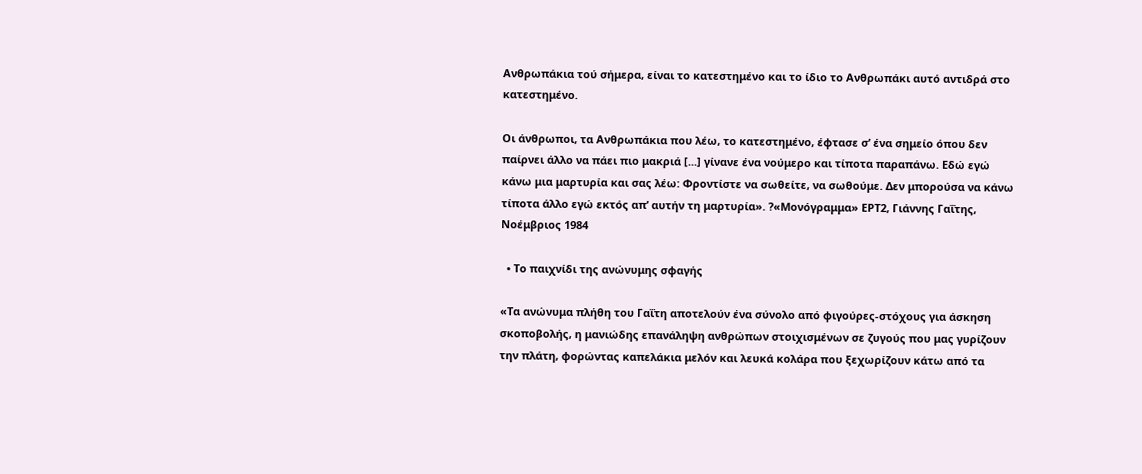Ανθρωπάκια τού σήμερα, είναι το κατεστημένο και το ίδιο το Ανθρωπάκι αυτό αντιδρά στο κατεστημένο.

Οι άνθρωποι, τα Ανθρωπάκια που λέω, το κατεστημένο, έφτασε σ’ ένα σημείο όπου δεν παίρνει άλλο να πάει πιο μακριά [...] γίνανε ένα νούμερο και τίποτα παραπάνω. Εδώ εγώ κάνω μια μαρτυρία και σας λέω: Φροντίστε να σωθείτε, να σωθούμε. Δεν μπορούσα να κάνω τίποτα άλλο εγώ εκτός απ’ αυτήν τη μαρτυρία». ?«Μονόγραμμα» ΕΡΤ2, Γιάννης Γαΐτης, Νοέμβριος 1984

  • Το παιχνίδι της ανώνυμης σφαγής

«Τα ανώνυμα πλήθη του Γαΐτη αποτελούν ένα σύνολο από φιγούρες-στόχους για άσκηση σκοποβολής, η μανιώδης επανάληψη ανθρώπων στοιχισμένων σε ζυγούς που μας γυρίζουν την πλάτη, φορώντας καπελάκια μελόν και λευκά κολάρα που ξεχωρίζουν κάτω από τα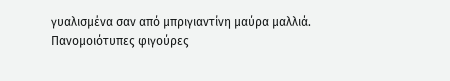γυαλισμένα σαν από μπριγιαντίνη μαύρα μαλλιά. Πανομοιότυπες φιγούρες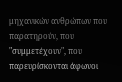μηχανικών ανθρώπων που παρατηρούν, που "συμμετέχουν", που παρευρίσκονται άφωνοι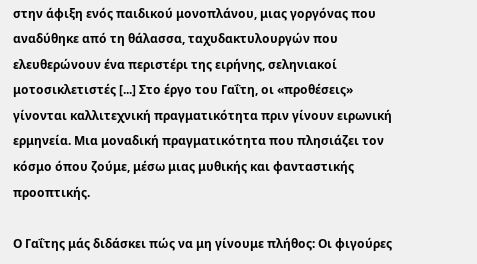στην άφιξη ενός παιδικού μονοπλάνου, μιας γοργόνας που αναδύθηκε από τη θάλασσα, ταχυδακτυλουργών που ελευθερώνουν ένα περιστέρι της ειρήνης, σεληνιακοί μοτοσικλετιστές [...] Στο έργο του Γαΐτη, οι «προθέσεις» γίνονται καλλιτεχνική πραγματικότητα πριν γίνουν ειρωνική ερμηνεία. Μια μοναδική πραγματικότητα που πλησιάζει τον κόσμο όπου ζούμε, μέσω μιας μυθικής και φανταστικής προοπτικής.

Ο Γαΐτης μάς διδάσκει πώς να μη γίνουμε πλήθος: Οι φιγούρες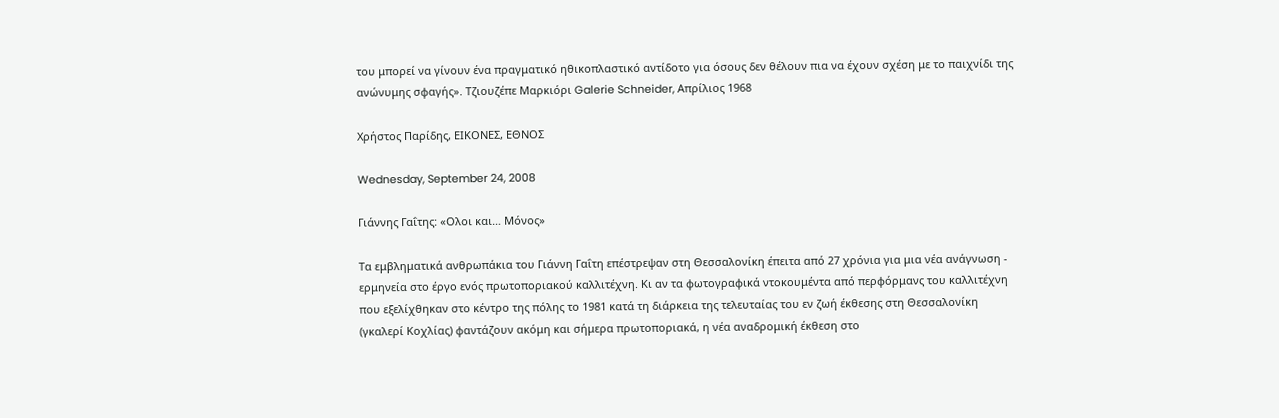του μπορεί να γίνουν ένα πραγματικό ηθικοπλαστικό αντίδοτο για όσους δεν θέλουν πια να έχουν σχέση με το παιχνίδι της ανώνυμης σφαγής». Τζιουζέπε Μαρκιόρι Galerie Schneider, Απρίλιος 1968

Χρήστος Παρίδης, ΕΙΚΟΝΕΣ, ΕΘΝΟΣ

Wednesday, September 24, 2008

Γιάννης Γαΐτης: «Ολοι και… Μόνος»

Τα εμβληματικά ανθρωπάκια του Γιάννη Γαΐτη επέστρεψαν στη Θεσσαλονίκη έπειτα από 27 χρόνια για μια νέα ανάγνωση - ερμηνεία στο έργο ενός πρωτοποριακού καλλιτέχνη. Κι αν τα φωτογραφικά ντοκουμέντα από περφόρμανς του καλλιτέχνη που εξελίχθηκαν στο κέντρο της πόλης το 1981 κατά τη διάρκεια της τελευταίας του εν ζωή έκθεσης στη Θεσσαλονίκη (γκαλερί Κοχλίας) φαντάζουν ακόμη και σήμερα πρωτοποριακά, η νέα αναδρομική έκθεση στο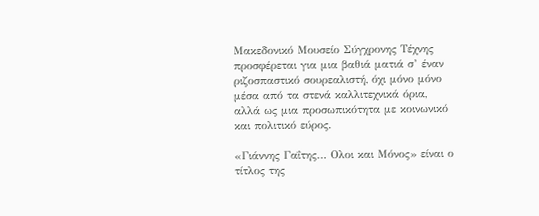Μακεδονικό Μουσείο Σύγχρονης Τέχνης προσφέρεται για μια βαθιά ματιά σ’ έναν ριζοσπαστικό σουρεαλιστή, όχι μόνο μόνο μέσα από τα στενά καλλιτεχνικά όρια, αλλά ως μια προσωπικότητα με κοινωνικό και πολιτικό εύρος.

«Γιάννης Γαΐτης… Ολοι και Μόνος» είναι ο τίτλος της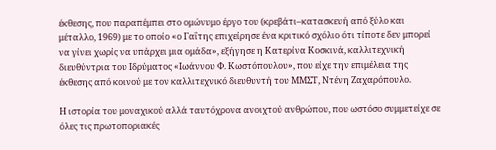έκθεσης, που παραπέμπει στο ομώνυμο έργο του (κρεβάτι–κατασκευή από ξύλο και μέταλλο, 1969) με το οποίο «ο Γαΐτης επιχείρησε ένα κριτικό σχόλιο ότι τίποτε δεν μπορεί να γίνει χωρίς να υπάρχει μια ομάδα», εξήγησε η Κατερίνα Κοσκινά, καλλιτεχνική διευθύντρια του Ιδρύματος «Ιωάννου Φ. Κωστόπουλου», που είχε την επιμέλεια της έκθεσης από κοινού με τον καλλιτεχνικό διευθυντή του ΜΜΣΤ, Ντένη Ζαχαρόπουλο.

Η ιστορία του μοναχικού αλλά ταυτόχρονα ανοιχτού ανθρώπου, που ωστόσο συμμετείχε σε όλες τις πρωτοποριακές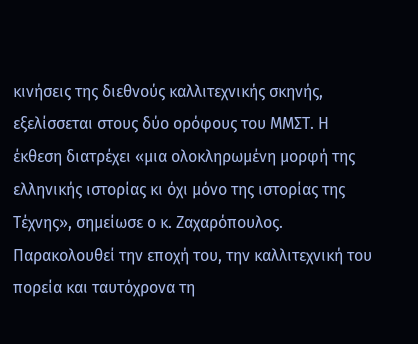κινήσεις της διεθνούς καλλιτεχνικής σκηνής, εξελίσσεται στους δύο ορόφους του ΜΜΣΤ. Η έκθεση διατρέχει «μια ολοκληρωμένη μορφή της ελληνικής ιστορίας κι όχι μόνο της ιστορίας της Τέχνης», σημείωσε ο κ. Ζαχαρόπουλος. Παρακολουθεί την εποχή του, την καλλιτεχνική του πορεία και ταυτόχρονα τη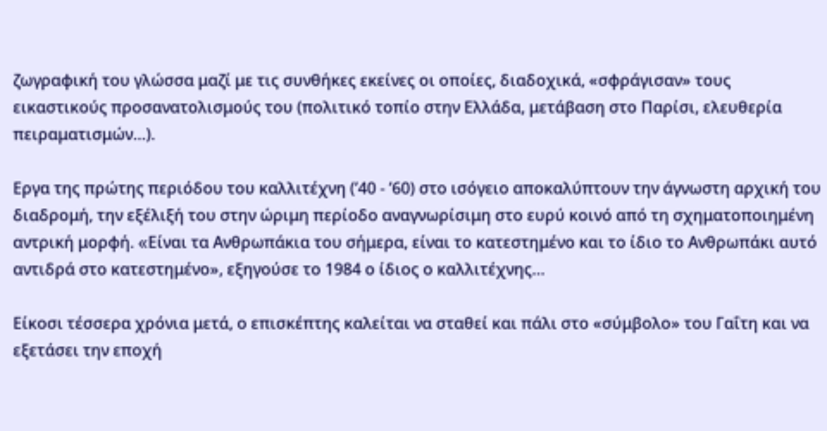ζωγραφική του γλώσσα μαζί με τις συνθήκες εκείνες οι οποίες, διαδοχικά, «σφράγισαν» τους εικαστικούς προσανατολισμούς του (πολιτικό τοπίο στην Ελλάδα, μετάβαση στο Παρίσι, ελευθερία πειραματισμών…).

Εργα της πρώτης περιόδου του καλλιτέχνη (’40 - ’60) στο ισόγειο αποκαλύπτουν την άγνωστη αρχική του διαδρομή, την εξέλιξή του στην ώριμη περίοδο αναγνωρίσιμη στο ευρύ κοινό από τη σχηματοποιημένη αντρική μορφή. «Eίναι τα Ανθρωπάκια του σήμερα, είναι το κατεστημένο και το ίδιο το Ανθρωπάκι αυτό αντιδρά στο κατεστημένο», εξηγούσε το 1984 ο ίδιος ο καλλιτέχνης…

Είκοσι τέσσερα χρόνια μετά, ο επισκέπτης καλείται να σταθεί και πάλι στο «σύμβολο» του Γαΐτη και να εξετάσει την εποχή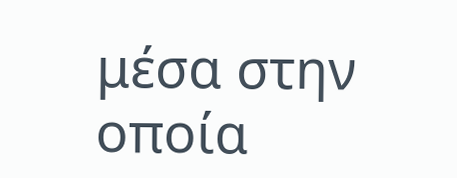μέσα στην οποία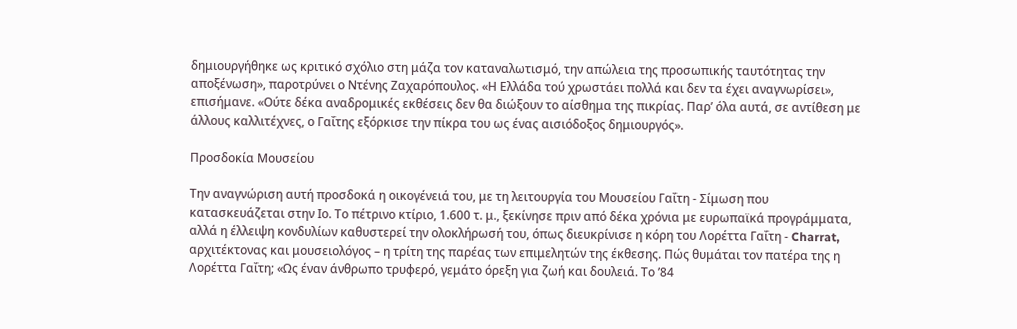δημιουργήθηκε ως κριτικό σχόλιο στη μάζα τον καταναλωτισμό, την απώλεια της προσωπικής ταυτότητας την αποξένωση», παροτρύνει ο Ντένης Ζαχαρόπουλος. «Η Ελλάδα τού χρωστάει πολλά και δεν τα έχει αναγνωρίσει», επισήμανε. «Ούτε δέκα αναδρομικές εκθέσεις δεν θα διώξουν το αίσθημα της πικρίας. Παρ’ όλα αυτά, σε αντίθεση με άλλους καλλιτέχνες, ο Γαΐτης εξόρκισε την πίκρα του ως ένας αισιόδοξος δημιουργός».

Προσδοκία Μουσείου

Την αναγνώριση αυτή προσδοκά η οικογένειά του, με τη λειτουργία του Μουσείου Γαΐτη - Σίμωση που κατασκευάζεται στην Ιο. Το πέτρινο κτίριο, 1.600 τ. μ., ξεκίνησε πριν από δέκα χρόνια με ευρωπαϊκά προγράμματα, αλλά η έλλειψη κονδυλίων καθυστερεί την ολοκλήρωσή του, όπως διευκρίνισε η κόρη του Λορέττα Γαΐτη - Charrat, αρχιτέκτονας και μουσειολόγος – η τρίτη της παρέας των επιμελητών της έκθεσης. Πώς θυμάται τον πατέρα της η Λορέττα Γαΐτη; «Ως έναν άνθρωπο τρυφερό, γεμάτο όρεξη για ζωή και δουλειά. Το ’84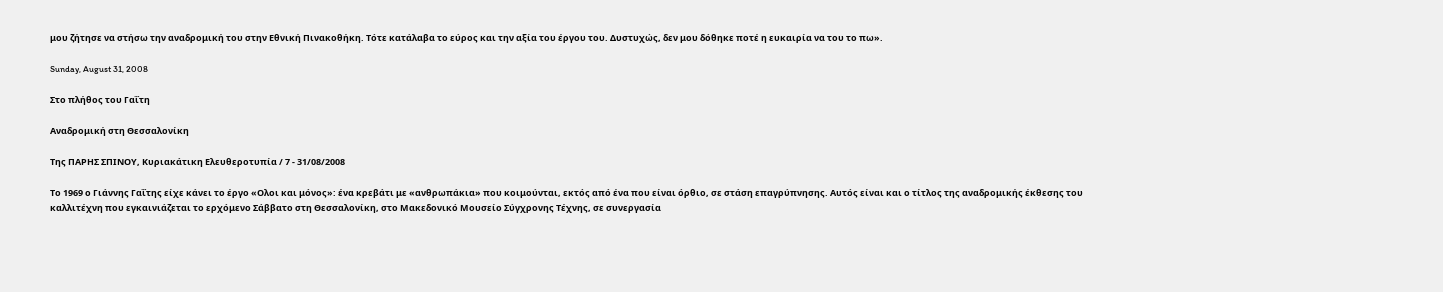μου ζήτησε να στήσω την αναδρομική του στην Εθνική Πινακοθήκη. Tότε κατάλαβα το εύρος και την αξία του έργου του. Δυστυχώς, δεν μου δόθηκε ποτέ η ευκαιρία να του το πω».

Sunday, August 31, 2008

Στο πλήθος του Γαΐτη

Αναδρομική στη Θεσσαλονίκη

Της ΠΑΡΗΣ ΣΠΙΝΟΥ, Κυριακάτικη Ελευθεροτυπία / 7 - 31/08/2008

Το 1969 ο Γιάννης Γαΐτης είχε κάνει το έργο «Ολοι και μόνος»: ένα κρεβάτι με «ανθρωπάκια» που κοιμούνται, εκτός από ένα που είναι όρθιο, σε στάση επαγρύπνησης. Αυτός είναι και ο τίτλος της αναδρομικής έκθεσης του καλλιτέχνη που εγκαινιάζεται το ερχόμενο Σάββατο στη Θεσσαλονίκη, στο Μακεδονικό Μουσείο Σύγχρονης Τέχνης, σε συνεργασία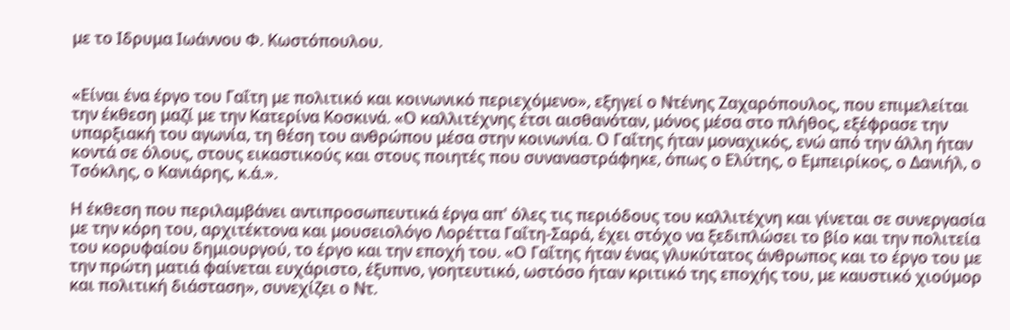με το Ιδρυμα Ιωάννου Φ. Κωστόπουλου.


«Είναι ένα έργο του Γαΐτη με πολιτικό και κοινωνικό περιεχόμενο», εξηγεί ο Ντένης Ζαχαρόπουλος, που επιμελείται την έκθεση μαζί με την Κατερίνα Κοσκινά. «Ο καλλιτέχνης έτσι αισθανόταν, μόνος μέσα στο πλήθος, εξέφρασε την υπαρξιακή του αγωνία, τη θέση του ανθρώπου μέσα στην κοινωνία. Ο Γαΐτης ήταν μοναχικός, ενώ από την άλλη ήταν κοντά σε όλους, στους εικαστικούς και στους ποιητές που συναναστράφηκε, όπως ο Ελύτης, ο Εμπειρίκος, ο Δανιήλ, ο Τσόκλης, ο Κανιάρης, κ.ά.».

Η έκθεση που περιλαμβάνει αντιπροσωπευτικά έργα απ' όλες τις περιόδους του καλλιτέχνη και γίνεται σε συνεργασία με την κόρη του, αρχιτέκτονα και μουσειολόγο Λορέττα Γαΐτη-Σαρά, έχει στόχο να ξεδιπλώσει το βίο και την πολιτεία του κορυφαίου δημιουργού, το έργο και την εποχή του. «Ο Γαΐτης ήταν ένας γλυκύτατος άνθρωπος και το έργο του με την πρώτη ματιά φαίνεται ευχάριστο, έξυπνο, γοητευτικό, ωστόσο ήταν κριτικό της εποχής του, με καυστικό χιούμορ και πολιτική διάσταση», συνεχίζει ο Ντ.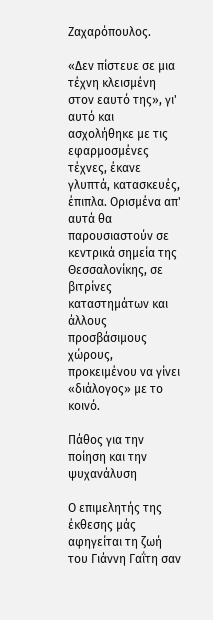Ζαχαρόπουλος.

«Δεν πίστευε σε μια τέχνη κλεισμένη στον εαυτό της», γι' αυτό και ασχολήθηκε με τις εφαρμοσμένες τέχνες, έκανε γλυπτά, κατασκευές, έπιπλα. Ορισμένα απ' αυτά θα παρουσιαστούν σε κεντρικά σημεία της Θεσσαλονίκης, σε βιτρίνες καταστημάτων και άλλους προσβάσιμους χώρους, προκειμένου να γίνει «διάλογος» με το κοινό.

Πάθος για την ποίηση και την ψυχανάλυση

Ο επιμελητής της έκθεσης μάς αφηγείται τη ζωή του Γιάννη Γαΐτη σαν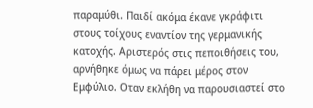παραμύθι. Παιδί ακόμα έκανε γκράφιτι στους τοίχους εναντίον της γερμανικής κατοχής. Αριστερός στις πεποιθήσεις του, αρνήθηκε όμως να πάρει μέρος στον Εμφύλιο. Οταν εκλήθη να παρουσιαστεί στο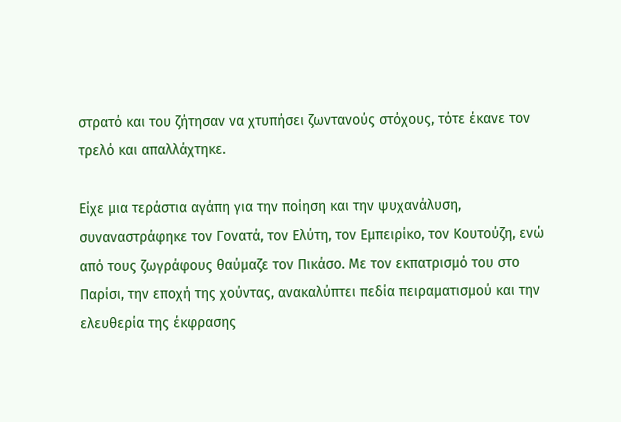στρατό και του ζήτησαν να χτυπήσει ζωντανούς στόχους, τότε έκανε τον τρελό και απαλλάχτηκε.

Είχε μια τεράστια αγάπη για την ποίηση και την ψυχανάλυση, συναναστράφηκε τον Γονατά, τον Ελύτη, τον Εμπειρίκο, τον Κουτούζη, ενώ από τους ζωγράφους θαύμαζε τον Πικάσο. Με τον εκπατρισμό του στο Παρίσι, την εποχή της χούντας, ανακαλύπτει πεδία πειραματισμού και την ελευθερία της έκφρασης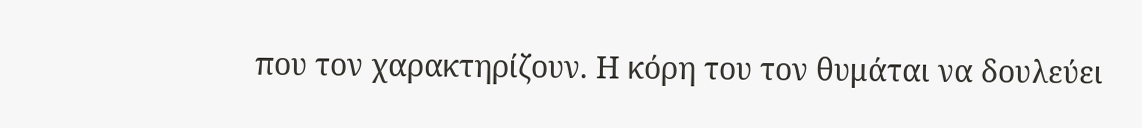που τον χαρακτηρίζουν. Η κόρη του τον θυμάται να δουλεύει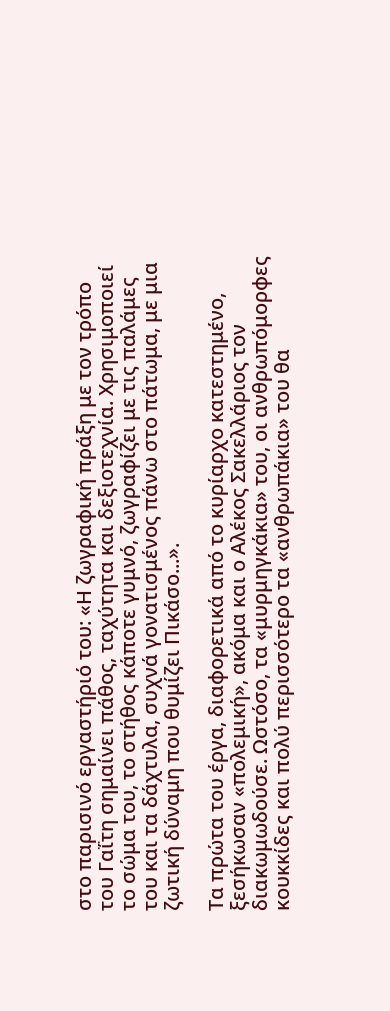στο παρισινό εργαστήριό του: «Η ζωγραφική πράξη με τον τρόπο του Γαΐτη σημαίνει πάθος, ταχύτητα και δεξιοτεχνία. Χρησιμοποιεί το σώμα του, το στήθος κάποτε γυμνό, ζωγραφίζει με τις παλάμες του και τα δάχτυλα, συχνά γονατισμένος πάνω στο πάτωμα, με μια ζωτική δύναμη που θυμίζει Πικάσο...».

Τα πρώτα του έργα, διαφορετικά από το κυρίαρχο κατεστημένο, ξεσήκωσαν «πολεμική», ακόμα και ο Αλέκος Σακελλάριος τον διακωμωδούσε. Ωστόσο, τα «μυρμηγκάκια» του, οι ανθρωπόμορφες κουκκίδες και πολύ περισσότερο τα «ανθρωπάκια» του θα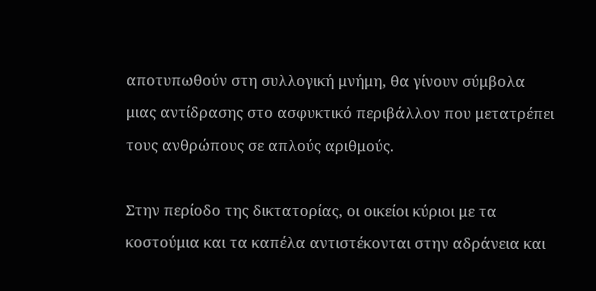αποτυπωθούν στη συλλογική μνήμη, θα γίνουν σύμβολα μιας αντίδρασης στο ασφυκτικό περιβάλλον που μετατρέπει τους ανθρώπους σε απλούς αριθμούς.

Στην περίοδο της δικτατορίας, οι οικείοι κύριοι με τα κοστούμια και τα καπέλα αντιστέκονται στην αδράνεια και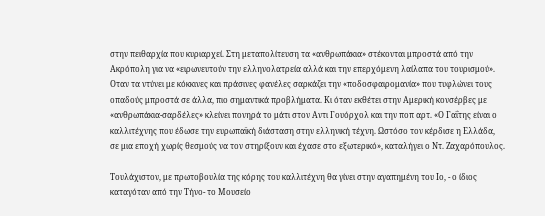στην πειθαρχία που κυριαρχεί. Στη μεταπολίτευση τα «ανθρωπάκια» στέκονται μπροστά από την Ακρόπολη για να «ειρωνευτούν την ελληνολατρεία αλλά και την επερχόμενη λαίλαπα του τουρισμού». Οταν τα ντύνει με κόκκινες και πράσινες φανέλες σαρκάζει την «ποδοσφαιρομανία» που τυφλώνει τους οπαδούς μπροστά σε άλλα, πιο σημαντικά προβλήματα. Κι όταν εκθέτει στην Αμερική κονσέρβες με «ανθρωπάκια-σαρδέλες» κλείνει πονηρά το μάτι στον Αντι Γουόρχολ και την ποπ αρτ. «Ο Γαΐτης είναι ο καλλιτέχνης που έδωσε την ευρωπαϊκή διάσταση στην ελληνική τέχνη. Ωστόσο τον κέρδισε η Ελλάδα, σε μια εποχή χωρίς θεσμούς να τον στηρίξουν και έχασε στο εξωτερικό», καταλήγει ο Ντ. Ζαχαρόπουλος.

Τουλάχιστον, με πρωτοβουλία της κόρης του καλλιτέχνη θα γίνει στην αγαπημένη του Ιο, - ο ίδιος καταγόταν από την Τήνο- το Μουσείο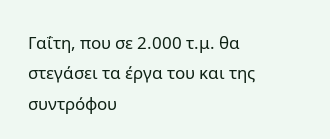Γαΐτη, που σε 2.000 τ.μ. θα στεγάσει τα έργα του και της συντρόφου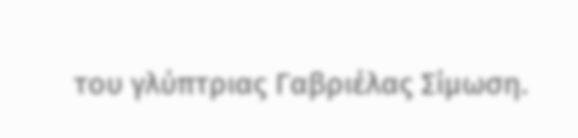του γλύπτριας Γαβριέλας Σίμωση.